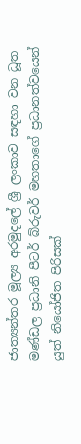ජාත්‍යන්තර මූල්‍ය අරමුදලේ ශ්‍රී ලංකාව සඳහා වන ධූත මණ්ඩල ප්‍රධානි පීටර් බ්රුවර් මහතාගේ ප්‍රධානත්වයෙන් යුත් නියෝජිත පිරිසක්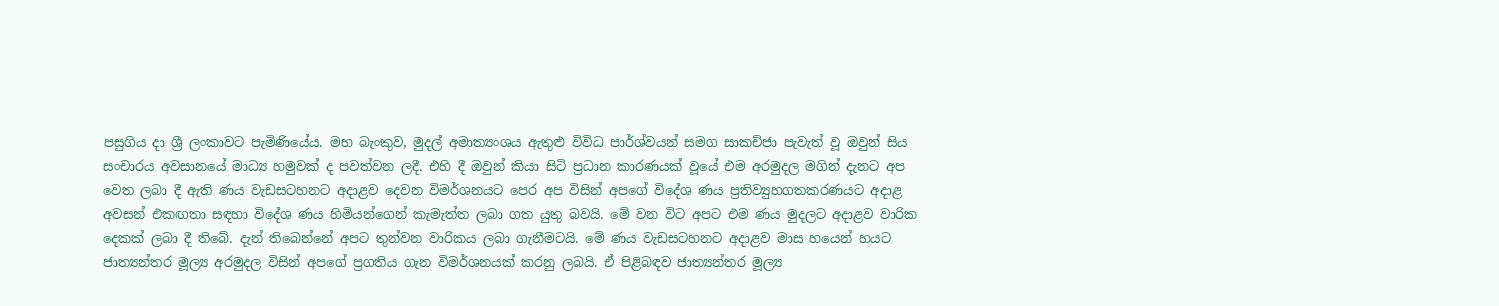පසුගිය දා ශ්‍රී ලංකාවට පැමිණියේය. මහ බැංකුව, මුදල් අමාත්‍යංශය ඇතුළු විවිධ පාර්ශ්වයන් සමග සාකච්ජා පැවැත් වූ ඔවුන් සිය සංචාරය අවසානයේ මාධ්‍ය හමුවක් ද පවත්වන ලදී. එහි දී ඔවුන් කියා සිටි ප්‍රධාන කාරණයක් වූයේ එම අරමුදල මගින් දැනට අප වෙත ලබා දී ඇති ණය වැඩසටහනට අදාළව දෙවන විමර්ශනයට පෙර අප විසින් අපගේ විදේශ ණය ප්‍රතිව්‍යුහගතකරණයට අදාළ අවසන් එකඟතා සඳහා විදේශ ණය හිමියන්ගෙන් කැමැත්ත ලබා ගත යුතු බවයි. මේ වන විට අපට එම ණය මුදලට අදාළව වාරික දෙකක් ලබා දී තිබේ. දැන් තිබෙන්නේ අපට තුන්වන වාරිකය ලබා ගැනීමටයි. මේ ණය වැඩසටහනට අදාළව මාස හයෙන් හයට ජාත්‍යන්තර මූල්‍ය අරමුදල විසින් අපගේ ප්‍රගතිය ගැන විමර්ශනයක් කරනු ලබයි. ඒ පිළිබඳව ජාත්‍යන්තර මූල්‍ය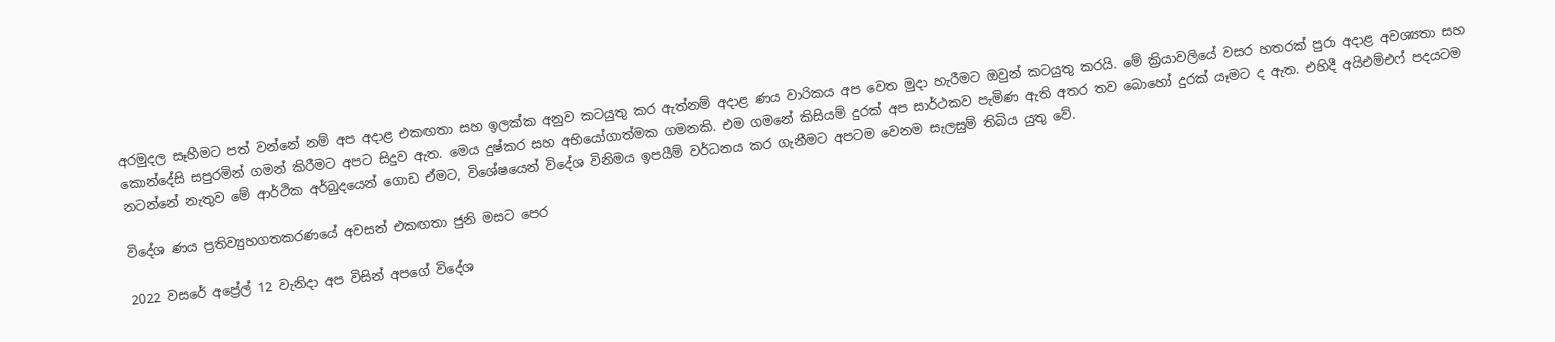අරමුදල සෑහීමට පත් වන්නේ නම් අප අදාළ එකඟතා සහ ඉලක්ක අනුව කටයුතු කර ඇත්නම් අදාළ ණය වාරිකය අප වෙත මුදා හැරීමට ඔවුන් කටයුතු කරයි. මේ ක්‍රියාවලියේ වසර හතරක් පුරා අදාළ අවශ්‍යතා සහ කොන්දේසි සපුරමින් ගමන් කිරීමට අපට සිදුව ඇත. මෙය දුෂ්කර සහ අභියෝගාත්මක ගමනකි. එම ගමනේ කිසියම් දුරක් අප සාර්ථකව පැමිණ ඇති අතර තව බොහෝ දුරක් යෑමට ද ඇත. එහිදී අයිඑම්එෆ් පදයටම නටන්නේ නැතුව මේ ආර්ථික අර්බුදයෙන් ගොඩ ඒමට, විශේෂයෙන් විදේශ විනිමය ඉපයීම් වර්ධනය කර ගැනීමට අපටම වෙනම සැලසුම් තිබිය යුතු වේ.

විදේශ ණය ප්‍රතිව්‍යුහගතකරණයේ අවසන් එකඟතා ජුනි මසට පෙර

2022 වසරේ අප්‍රේල් 12 වැනිදා අප විසින් අපගේ විදේශ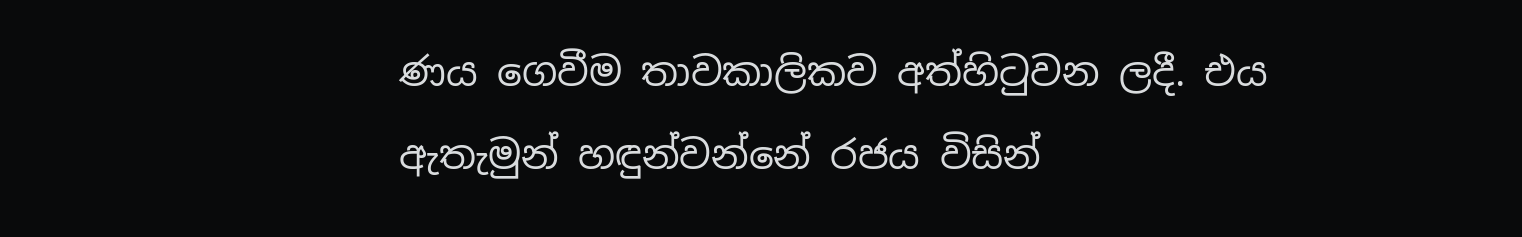ණය ගෙවීම තාවකාලිකව අත්හිටුවන ලදී. එය ඇතැමුන් හඳුන්වන්නේ රජය විසින්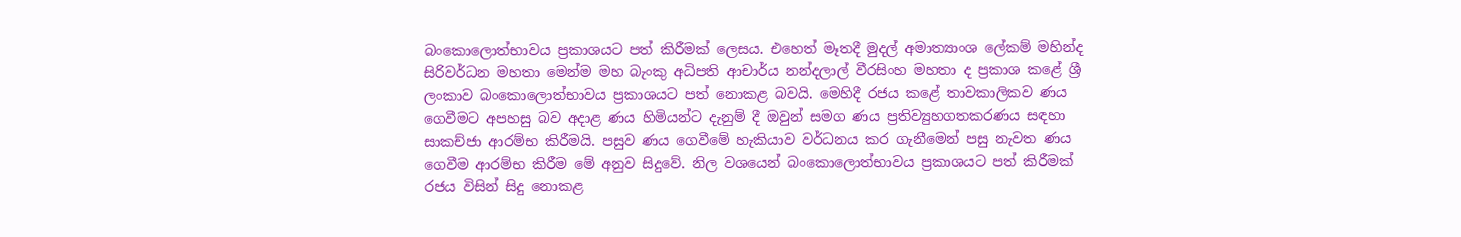බංකොලොත්භාවය ප්‍රකාශයට පත් කිරීමක් ලෙසය. එහෙත් මෑතදී මුදල් අමාත්‍යාංශ ලේකම් මහින්ද සිරිවර්ධන මහතා මෙන්ම මහ බැංකු අධිපති ආචාර්ය නන්දලාල් වීරසිංහ මහතා ද ප්‍රකාශ කළේ ශ්‍රී ලංකාව බංකොලොත්භාවය ප්‍රකාශයට පත් නොකළ බවයි. මෙහිදී රජය කළේ තාවකාලිකව ණය ගෙවීමට අපහසු බව අදාළ ණය හිමියන්ට දැනුම් දී ඔවුන් සමග ණය ප්‍රතිව්‍යුහගතකරණය සඳහා සාකච්ජා ආරම්භ කිරීමයි. පසුව ණය ගෙවීමේ හැකියාව වර්ධනය කර ගැනීමෙන් පසු නැවත ණය ගෙවීම ආරම්භ කිරීම මේ අනුව සිදුවේ. නිල වශයෙන් බංකොලොත්භාවය ප්‍රකාශයට පත් කිරීමක් රජය විසින් සිදු නොකළ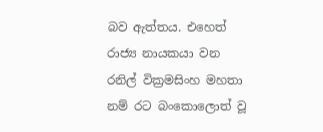බව ඇත්තය. එහෙත් රාජ්‍ය නායකයා වන රනිල් වික්‍රමසිංහ මහතා නම් රට බංකොලොත් වූ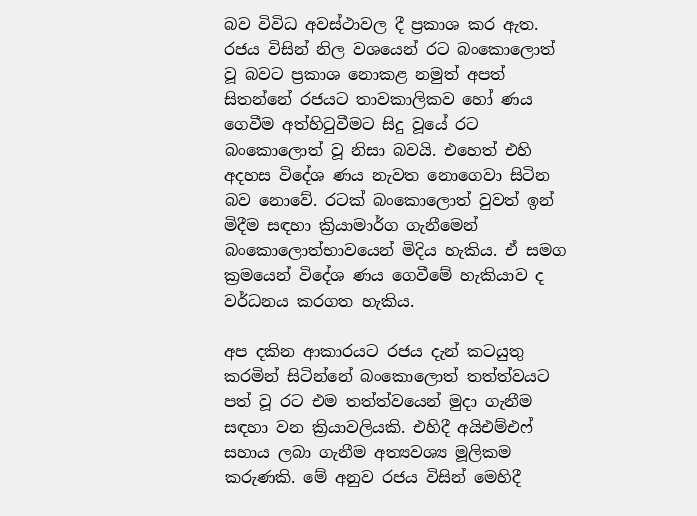බව විවිධ අවස්ථාවල දී ප්‍රකාශ කර ඇත. රජය විසින් නිල වශයෙන් රට බංකොලොත් වූ බවට ප්‍රකාශ නොකළ නමුත් අපත් සිතන්නේ රජයට තාවකාලිකව හෝ ණය ගෙවීම අත්හිටුවීමට සිදු වූයේ රට බංකොලොත් වූ නිසා බවයි. එහෙත් එහි අදහස විදේශ ණය නැවත නොගෙවා සිටින බව නොවේ. රටක් බංකොලොත් වුවත් ඉන් මිදීම සඳහා ක්‍රියාමාර්ග ගැනීමෙන් බංකොලොත්භාවයෙන් මිදිය හැකිය. ඒ සමග ක්‍රමයෙන් විදේශ ණය ගෙවීමේ හැකියාව ද වර්ධනය කරගත හැකිය.

අප දකින ආකාරයට රජය දැන් කටයුතු කරමින් සිටින්නේ බංකොලොත් තත්ත්වයට පත් වූ රට එම තත්ත්වයෙන් මුදා ගැනීම සඳහා වන ක්‍රියාවලියකි. එහිදී අයිඑම්එෆ් සහාය ලබා ගැනීම අත්‍යවශ්‍ය මූලිකම කරුණකි. මේ අනුව රජය විසින් මෙහිදී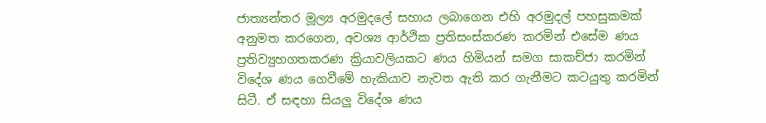ජාත්‍යන්තර මූල්‍ය අරමුදලේ සහාය ලබාගෙන එහි අරමුදල් පහසුකමක් අනුමත කරගෙන, අවශ්‍ය ආර්ථික ප්‍රතිසංස්කරණ කරමින් එසේම ණය ප්‍රතිව්‍යුහගතකරණ ක්‍රියාවලියකට ණය හිමියන් සමග සාකච්ජා කරමින් විදේශ ණය ගෙවීමේ හැකියාව නැවත ඇති කර ගැනීමට කටයුතු කරමින් සිටී. ඒ සඳහා සියලු විදේශ ණය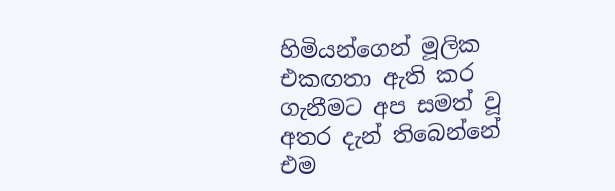හිමියන්ගෙන් මූලික එකඟතා ඇති කර ගැනීමට අප සමත් වූ අතර දැන් තිබෙන්නේ එම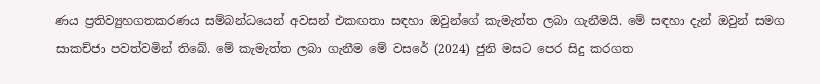ණය ප්‍රතිව්‍යුහගතකරණය සම්බන්ධයෙන් අවසන් එකඟතා සඳහා ඔවුන්ගේ කැමැත්ත ලබා ගැනීමයි. මේ සඳහා දැන් ඔවුන් සමග සාකච්ජා පවත්වමින් තිබේ. මේ කැමැත්ත ලබා ගැනීම මේ වසරේ (2024) ජුනි මසට පෙර සිදු කරගත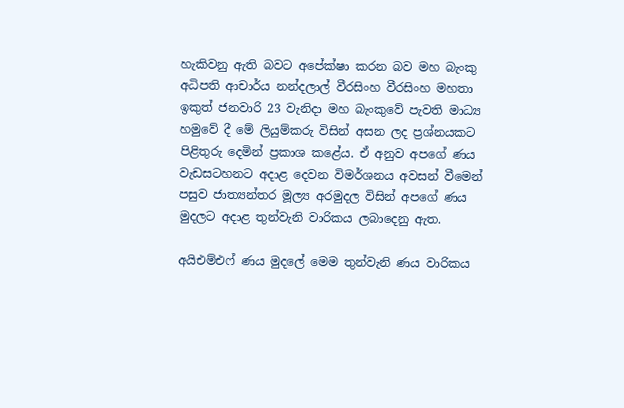හැකිවනු ඇති බවට අපේක්ෂා කරන බව මහ බැංකු අධිපති ආචාර්ය නන්දලාල් වීරසිංහ වීරසිංහ මහතා ඉකුත් ජනවාරි 23 වැනිදා මහ බැංකුවේ පැවති මාධ්‍ය හමුවේ දී මේ ලියුම්කරු විසින් අසන ලද ප්‍රශ්නයකට පිළිතුරු දෙමින් ප්‍රකාශ කළේය. ඒ අනුව අපගේ ණය වැඩසටහනට අදාළ දෙවන විමර්ශනය අවසන් වීමෙන් පසුව ජාත්‍යන්තර මූල්‍ය අරමුදල විසින් අපගේ ණය මුදලට අදාළ තුන්වැනි වාරිකය ලබාදෙනු ඇත.

අයිඑම්එෆ් ණය මුදලේ මෙම තුන්වැනි ණය වාරිකය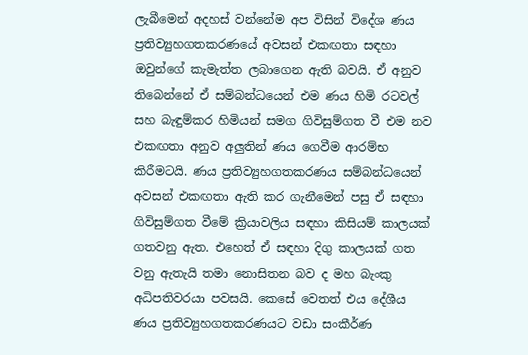ලැබීමෙන් අදහස් වන්නේම අප විසින් විදේශ ණය ප්‍රතිව්‍යුහගතකරණයේ අවසන් එකඟතා සඳහා ඔවුන්ගේ කැමැත්ත ලබාගෙන ඇති බවයි. ඒ අනුව තිබෙන්නේ ඒ සම්බන්ධයෙන් එම ණය හිමි රටවල් සහ බැඳුම්කර හිමියන් සමග ගිවිසුම්ගත වී එම නව එකඟතා අනුව අලුතින් ණය ගෙවීම ආරම්භ කිරීමටයි. ණය ප්‍රතිව්‍යුහගතකරණය සම්බන්ධයෙන් අවසන් එකඟතා ඇති කර ගැනීමෙන් පසු ඒ සඳහා ගිවිසුම්ගත වීමේ ක්‍රියාවලිය සඳහා කිසියම් කාලයක් ගතවනු ඇත. එහෙත් ඒ සඳහා දිගු කාලයක් ගත වනු ඇතැයි තමා නොසිතන බව ද මහ බැංකු අධිපතිවරයා පවසයි. කෙසේ වෙතත් එය දේශීය ණය ප්‍රතිව්‍යුහගතකරණයට වඩා සංකීර්ණ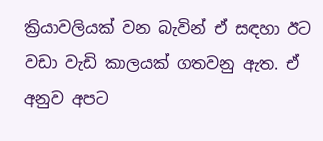ක්‍රියාවලියක් වන බැවින් ඒ සඳහා ඊට වඩා වැඩි කාලයක් ගතවනු ඇත. ඒ අනුව අපට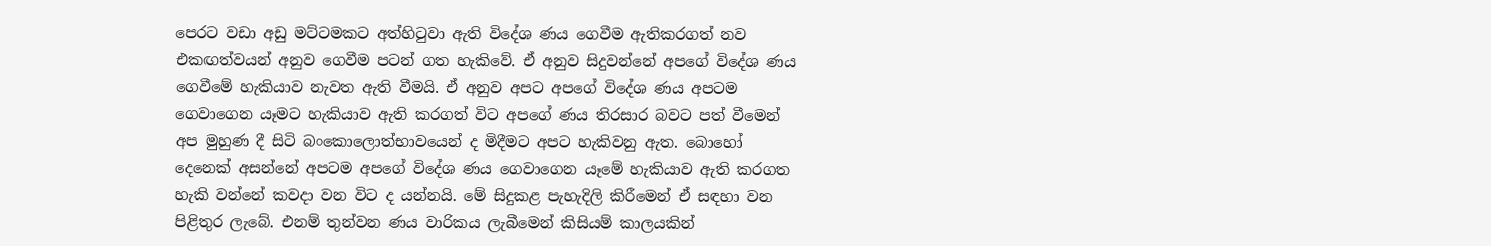පෙරට වඩා අඩු මට්ටමකට අත්හිටුවා ඇති විදේශ ණය ගෙවීම ඇතිකරගත් නව එකඟත්වයන් අනුව ගෙවීම පටන් ගත හැකිවේ. ඒ අනුව සිදුවන්නේ අපගේ විදේශ ණය ගෙවීමේ හැකියාව නැවත ඇති වීමයි. ඒ අනුව අපට අපගේ විදේශ ණය අපටම ගෙවාගෙන යෑමට හැකියාව ඇති කරගත් විට අපගේ ණය තිරසාර බවට පත් වීමෙන් අප මුහුණ දී සිටි බංකොලොත්භාවයෙන් ද මිදීමට අපට හැකිවනු ඇත. බොහෝ දෙනෙක් අසන්නේ අපටම අපගේ විදේශ ණය ගෙවාගෙන යෑමේ හැකියාව ඇති කරගත හැකි වන්නේ කවදා වන විට ද යන්නයි. මේ සිදුකළ පැහැදිලි කිරීමෙන් ඒ සඳහා වන පිළිතුර ලැබේ. එනම් තුන්වන ණය වාරිකය ලැබීමෙන් කිසියම් කාලයකින්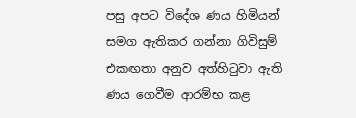පසු අපට විදේශ ණය හිමියන් සමග ඇතිකර ගන්නා ගිවිසුම් එකඟතා අනුව අත්හිටුවා ඇති ණය ගෙවීම ආරම්භ කළ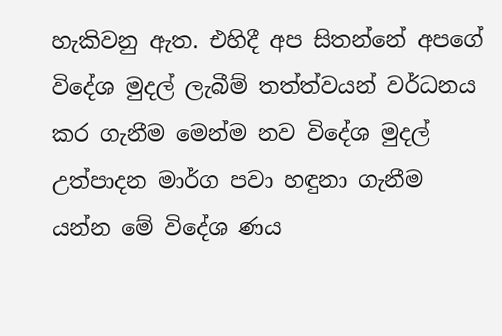හැකිවනු ඇත. එහිදී අප සිතන්නේ අපගේ විදේශ මුදල් ලැබීම් තත්ත්වයන් වර්ධනය කර ගැනීම මෙන්ම නව විදේශ මුදල් උත්පාදන මාර්ග පවා හඳුනා ගැනීම යන්න මේ විදේශ ණය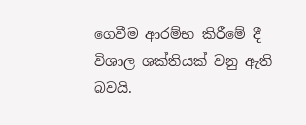ගෙවීම ආරම්භ කිරීමේ දී විශාල ශක්තියක් වනු ඇති බවයි.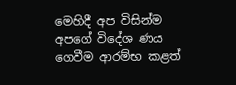මෙහිදී අප විසින්ම අපගේ විදේශ ණය ගෙවීම ආරම්භ කළත්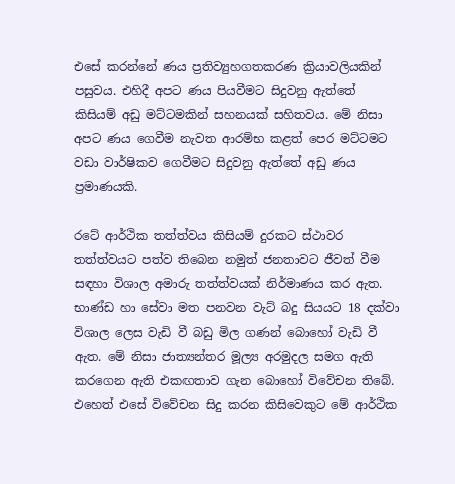එසේ කරන්නේ ණය ප්‍රතිව්‍යුහගතකරණ ක්‍රියාවලියකින් පසුවය. එහිදී අපට ණය පියවීමට සිදුවනු ඇත්තේ කිසියම් අඩු මට්ටමකින් සහනයක් සහිතවය. මේ නිසා අපට ණය ගෙවීම නැවත ආරම්භ කළත් පෙර මට්ටමට වඩා වාර්ෂිකව ගෙවීමට සිදුවනු ඇත්තේ අඩු ණය ප්‍රමාණයකි.

රටේ ආර්ථික තත්ත්වය කිසියම් දුරකට ස්ථාවර තත්ත්වයට පත්ව තිබෙන නමුත් ජනතාවට ජීවත් වීම සඳහා විශාල අමාරු තත්ත්වයක් නිර්මාණය කර ඇත. භාණ්ඩ හා සේවා මත පනවන වැට් බදු සියයට 18 දක්වා විශාල ලෙස වැඩි වී බඩු මිල ගණන් බොහෝ වැඩි වී ඇත. මේ නිසා ජාත්‍යන්තර මූල්‍ය අරමුදල සමග ඇති කරගෙන ඇති එකඟතාව ගැන බොහෝ විවේචන තිබේ. එහෙත් එසේ විවේචන සිදු කරන කිසිවෙකුට මේ ආර්ථික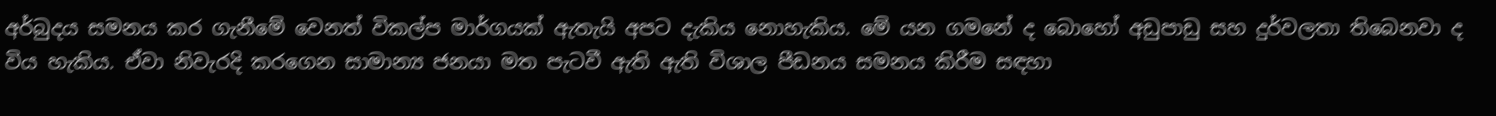අර්බුදය සමනය කර ගැනීමේ වෙනත් විකල්ප මාර්ගයක් ඇතැයි අපට දැකිය නොහැකිය. මේ යන ගමනේ ද බොහෝ අඩුපාඩු සහ දුර්වලතා තිබෙනවා ද විය හැකිය. ඒවා නිවැරදි කරගෙන සාමාන්‍ය ජනයා මත පැටවී ඇති ඇති විශාල පීඩනය සමනය කිරීම සඳහා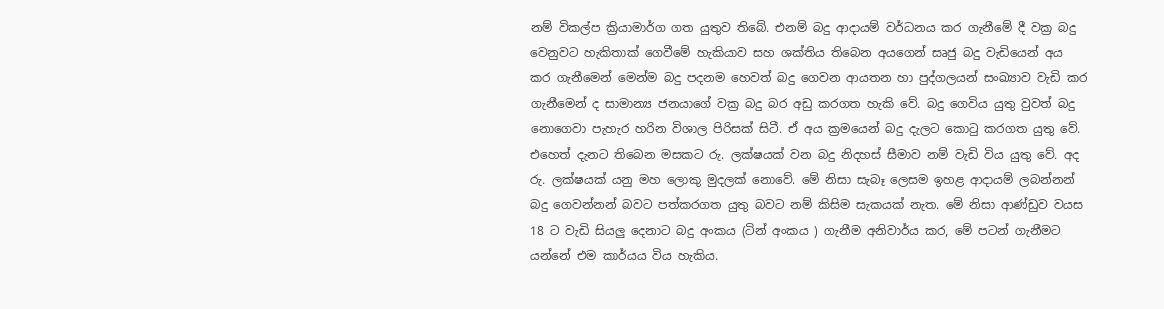නම් විකල්ප ක්‍රියාමාර්ග ගත යුතුව තිබේ. එනම් බදු ආදායම් වර්ධනය කර ගැනීමේ දී වක්‍ර බදු වෙනුවට හැකිතාක් ගෙවීමේ හැකියාව සහ ශක්තිය තිබෙන අයගෙන් සෘජු බදු වැඩියෙන් අය කර ගැනීමෙන් මෙන්ම බදු පදනම හෙවත් බදු ගෙවන ආයතන හා පුද්ගලයන් සංඛ්‍යාව වැඩි කර ගැනීමෙන් ද සාමාන්‍ය ජනයාගේ වක්‍ර බදු බර අඩු කරගත හැකි වේ. බදු ගෙවිය යුතු වුවත් බදු නොගෙවා පැහැර හරින විශාල පිරිසක් සිටී. ඒ අය ක්‍රමයෙන් බදු දැලට කොටු කරගත යුතු වේ. එහෙත් දැනට තිබෙන මසකට රු. ලක්ෂයක් වන බදු නිදහස් සීමාව නම් වැඩි විය යුතු වේ. අද රු. ලක්ෂයක් යනු මහ ලොකු මුදලක් නොවේ. මේ නිසා සැබෑ ලෙසම ඉහළ ආදායම් ලබන්නන් බදු ගෙවන්නන් බවට පත්කරගත යුතු බවට නම් කිසිම සැකයක් නැත. මේ නිසා ආණ්ඩුව වයස 18 ට වැඩි සියලු දෙනාට බදු අංකය (ටින් අංකය ) ගැනීම අනිවාර්ය කර, මේ පටන් ගැනීමට යන්නේ එම කාර්යය විය හැකිය.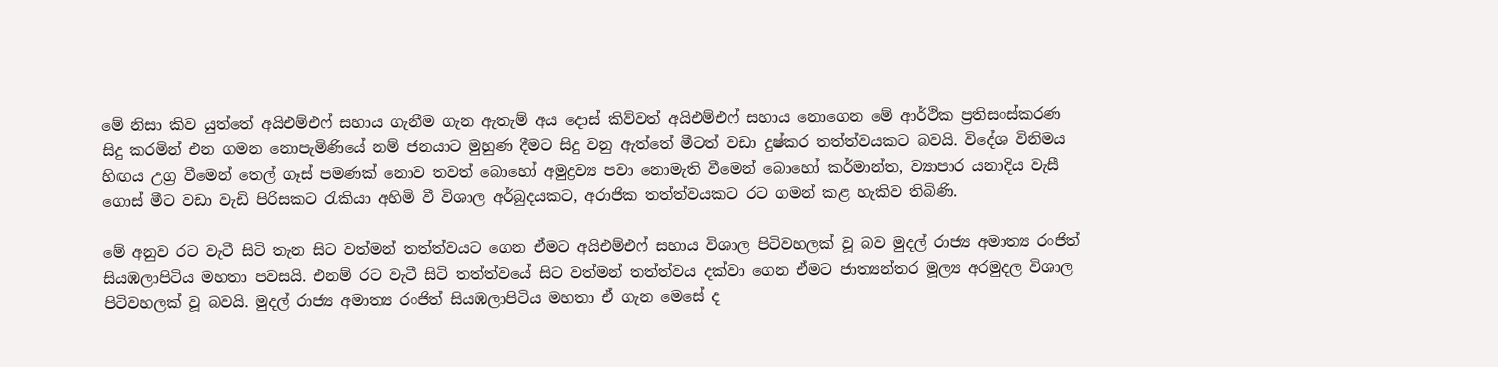මේ නිසා කිව යුත්තේ අයිඑම්එෆ් සහාය ගැනීම ගැන ඇතැම් අය දොස් කිව්වත් අයිඑම්එෆ් සහාය නොගෙන මේ ආර්ථික ප්‍රතිසංස්කරණ සිදු කරමින් එන ගමන නොපැමිණියේ නම් ජනයාට මුහුණ දීමට සිදු වනු ඇත්තේ මීටත් වඩා දුෂ්කර තත්ත්වයකට බවයි. විදේශ විනිමය හිඟය උග්‍ර වීමෙන් තෙල් ගෑස් පමණක් නොව තවත් බොහෝ අමුද්‍රව්‍ය පවා නොමැති වීමෙන් බොහෝ කර්මාන්ත, ව්‍යාපාර යනාදිය වැසී ගොස් මීට වඩා වැඩි පිරිසකට රැකියා අහිමි වී විශාල අර්බුදයකට, අරාජික තත්ත්වයකට රට ගමන් කළ හැකිව තිබිණි.

මේ අනුව රට වැටී සිටි තැන සිට වත්මන් තත්ත්වයට ගෙන ඒමට අයිඑම්එෆ් සහාය විශාල පිටිවහලක් වූ බව මුදල් රාජ්‍ය අමාත්‍ය රංජිත් සියඹලාපිටිය මහතා පවසයි. එනම් රට වැටී සිටි තත්ත්වයේ සිට වත්මන් තත්ත්වය දක්වා ගෙන ඒමට ජාත්‍යන්තර මූල්‍ය අරමුදල විශාල පිටිවහලක් වූ බවයි. මුදල් රාජ්‍ය අමාත්‍ය රංජිත් සියඹලාපිටිය මහතා ඒ ගැන මෙසේ ද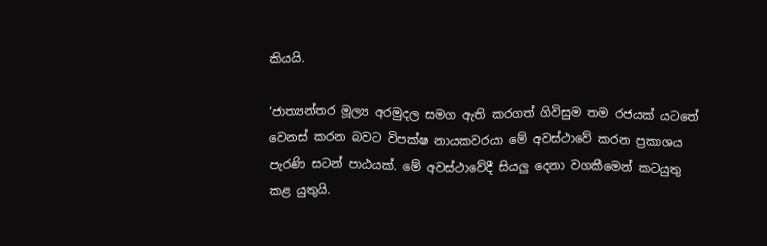කියයි.

‘ජාත්‍යන්තර මූල්‍ය අරමුදල සමග ඇති කරගත් ගිවිසුම තම රජයක් යටතේ වෙනස් කරන බවට විපක්ෂ නායකවරයා මේ අවස්ථාවේ කරන ප්‍රකාශය පැරණි සටන් පාඨයක්. මේ අවස්ථාවේදී සියලු දෙනා වගකීමෙන් කටයුතු කළ යුතුයි.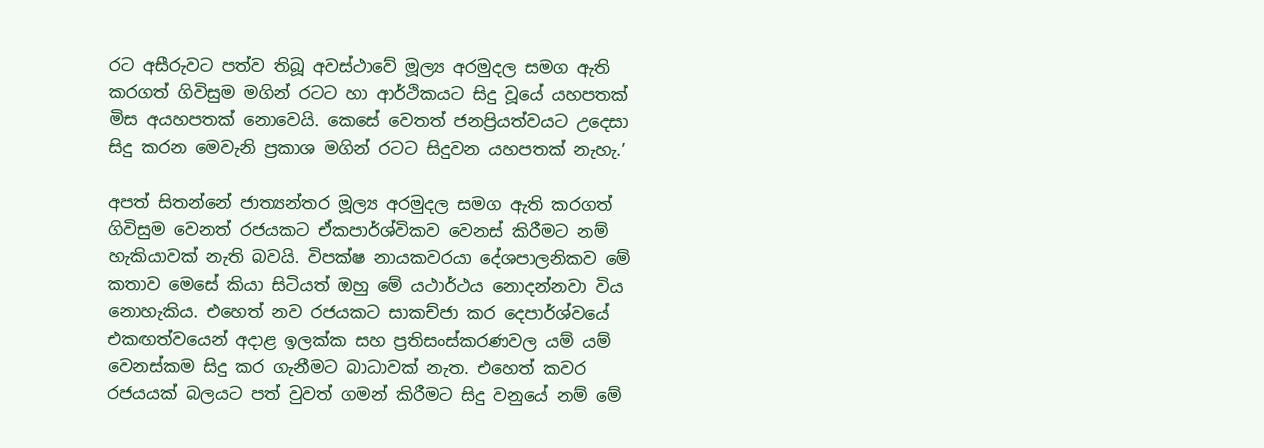රට අසීරුවට පත්ව තිබූ අවස්ථාවේ මූල්‍ය අරමුදල සමග ඇති කරගත් ගිවිසුම මගින් රටට හා ආර්ථිකයට සිදු වූයේ යහපතක් මිස අයහපතක් නොවෙයි. කෙසේ වෙතත් ජනප්‍රියත්වයට උදෙසා සිදු කරන මෙවැනි ප්‍රකාශ මගින් රටට සිදුවන යහපතක් නැහැ.’

අපත් සිතන්නේ ජාත්‍යන්තර මූල්‍ය අරමුදල සමග ඇති කරගත් ගිවිසුම වෙනත් රජයකට ඒකපාර්ශ්විකව වෙනස් කිරීමට නම් හැකියාවක් නැති බවයි. විපක්ෂ නායකවරයා දේශපාලනිකව මේ කතාව මෙසේ කියා සිටියත් ඔහු මේ යථාර්ථය නොදන්නවා විය නොහැකිය. එහෙත් නව රජයකට සාකච්ජා කර දෙපාර්ශ්වයේ එකඟත්වයෙන් අදාළ ඉලක්ක සහ ප්‍රතිසංස්කරණවල යම් යම් වෙනස්කම සිදු කර ගැනීමට බාධාවක් නැත. එහෙත් කවර රජයයක් බලයට පත් වුවත් ගමන් කිරීමට සිදු වනුයේ නම් මේ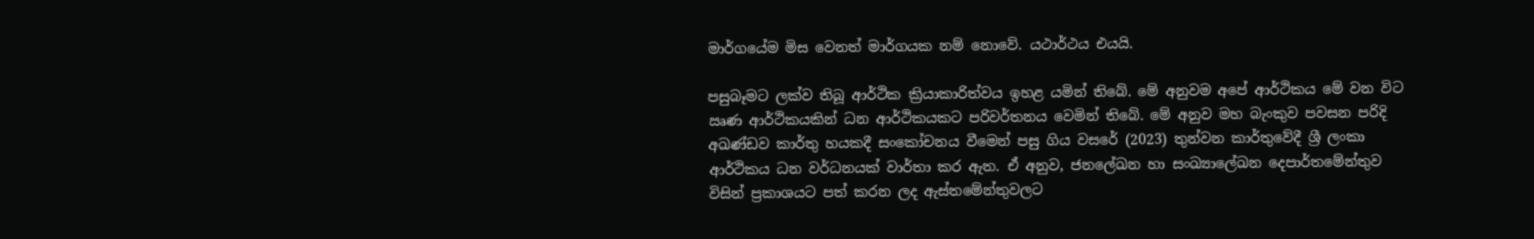මාර්ගයේම මිස වෙනත් මාර්ගයක නම් නොවේ. යථාර්ථය එයයි.

පසුබෑමට ලක්ව තිබූ ආර්ථික ක්‍රියාකාරිත්වය ඉහළ යමින් තිබේ. මේ අනුවම අපේ ආර්ථිකය මේ වන විට ඍණ ආර්ථිකයකින් ධන ආර්ථිකයකට පරිවර්තනය වෙමින් තිබේ. මේ අනුව මහ බැංකුව පවසන පරිදි අඛණ්ඩව කාර්තු හයකදී සංකෝචනය වීමෙන් පසු ගිය වසරේ (2023) තුන්වන කාර්තුවේදී ශ්‍රී ලංකා ආර්ථිකය ධන වර්ධනයක් වාර්තා කර ඇත. ඒ අනුව, ජනලේඛන හා සංඛ්‍යාලේඛන දෙපාර්තමේන්තුව විසින් ප්‍රකාශයට පත් කරන ලද ඇස්තමේන්තුවලට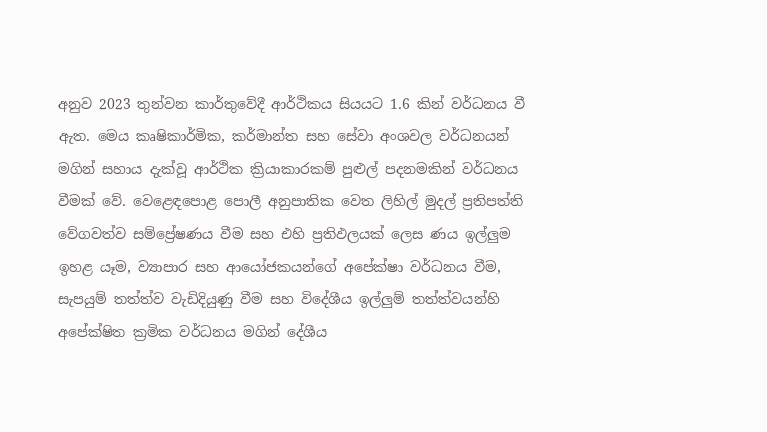අනුව 2023 තුන්වන කාර්තුවේදී ආර්ථිකය සියයට 1.6 කින් වර්ධනය වී ඇත. මෙය කෘෂිකාර්මික, කර්මාන්ත සහ සේවා අංශවල වර්ධනයන් මගින් සහාය දැක්වූ ආර්ථික ක්‍රියාකාරකම් පුළුල් පදනමකින් වර්ධනය වීමක් වේ. වෙළෙඳපොළ පොලී අනුපාතික වෙත ලිහිල් මුදල් ප්‍රතිපත්ති වේගවත්ව සම්ප්‍රේෂණය වීම සහ එහි ප්‍රතිඵලයක් ලෙස ණය ඉල්ලුම ඉහළ යෑම, ව්‍යාපාර සහ ආයෝජකයන්ගේ අපේක්ෂා වර්ධනය වීම, සැපයුම් තත්ත්ව වැඩිදියුණු වීම සහ විදේශීය ඉල්ලුම් තත්ත්වයන්හි අපේක්ෂිත ක්‍රමික වර්ධනය මගින් දේශීය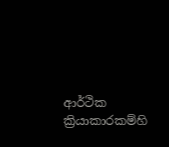ආර්ථික ක්‍රියාකාරකම්හි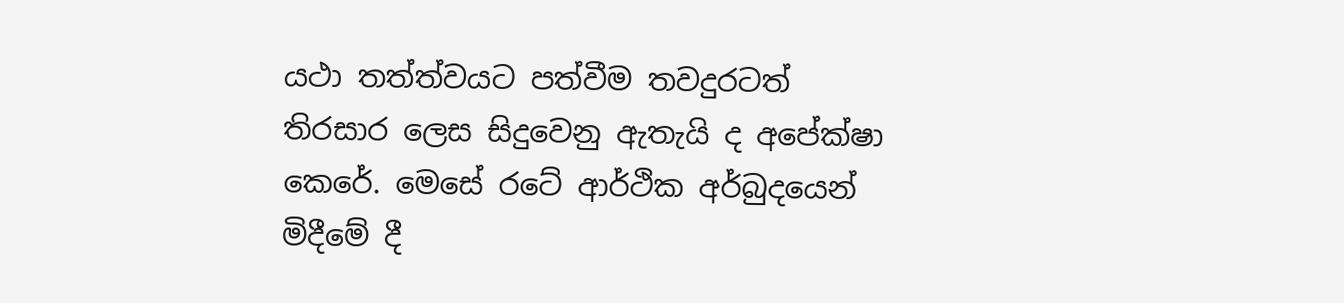යථා තත්ත්වයට පත්වීම තවදුරටත් තිරසාර ලෙස සිදුවෙනු ඇතැයි ද අපේක්ෂා කෙරේ. මෙසේ රටේ ආර්ථික අර්බුදයෙන් මිදීමේ දී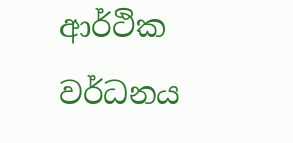ආර්ථික වර්ධනය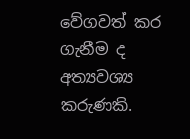වේගවත් කර ගැනීම ද අත්‍යවශ්‍ය කරුණකි.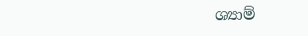ශ්‍යාම්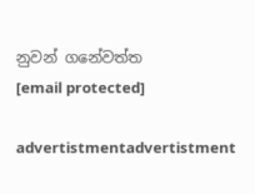නුවන් ගනේවත්ත
[email protected]

advertistmentadvertistment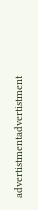advertistmentadvertistment